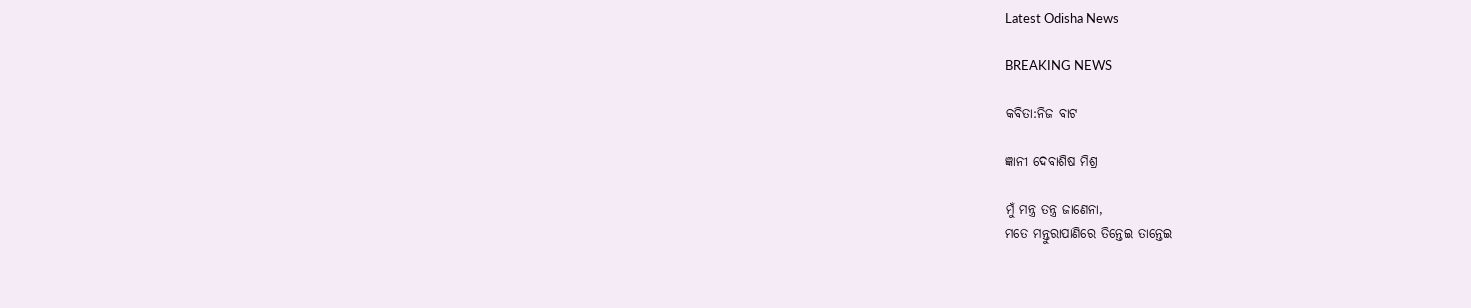Latest Odisha News

BREAKING NEWS

କବିତା:ନିଜ ବାଟ

ଜ୍ଞାନୀ ଦେବାଶିଷ ମିଶ୍ର

ମୁଁ ମନ୍ତ୍ର ତନ୍ତ୍ର ଜାଣେନା,
ମତେ ମନ୍ତୁରାପାଣିରେ ତିନ୍ତେଇ ତାନ୍ତେଇ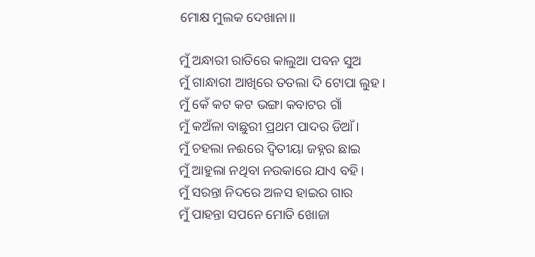ମୋକ୍ଷ ମୁଲକ ଦେଖାନା।।

ମୁଁ ଅନ୍ଧାରୀ ରାତିରେ କାଲୁଆ ପବନ ସୁଅ
ମୁଁ ଗାନ୍ଧାରୀ ଆଖିରେ ତତଲା ଦି ଟୋପା ଲୁହ।
ମୁଁ କେଁ କଟ କଟ ଭଙ୍ଗା କବାଟର ଗାଁ
ମୁଁ କଅଁଳା ବାଛୁରୀ ପ୍ରଥମ ପାଦର ଡିଆଁ ।
ମୁଁ ଚହଲା ନଈରେ ଦ୍ୱିତୀୟା ଜହ୍ନର ଛାଇ
ମୁଁ ଆହୁଲା ନଥିବା ନଉକାରେ ଯାଏ ବହି।
ମୁଁ ସରନ୍ତା ନିଦରେ ଅଳସ ହାଇର ଗାର
ମୁଁ ପାହନ୍ତା ସପନେ ମୋତି ଖୋଜା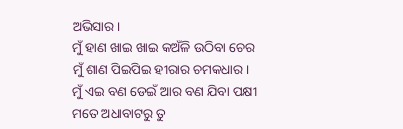ଅଭିସାର।
ମୁଁ ହାଣ ଖାଇ ଖାଇ କଅଁଳି ଉଠିବା ଚେର
ମୁଁ ଶାଣ ପିଇପିଇ ହୀରାର ଚମକଧାର।
ମୁଁ ଏଇ ବଣ ଡେଇଁ ଆର ବଣ ଯିବା ପକ୍ଷୀ
ମତେ ଅଧାବାଟରୁ ତୁ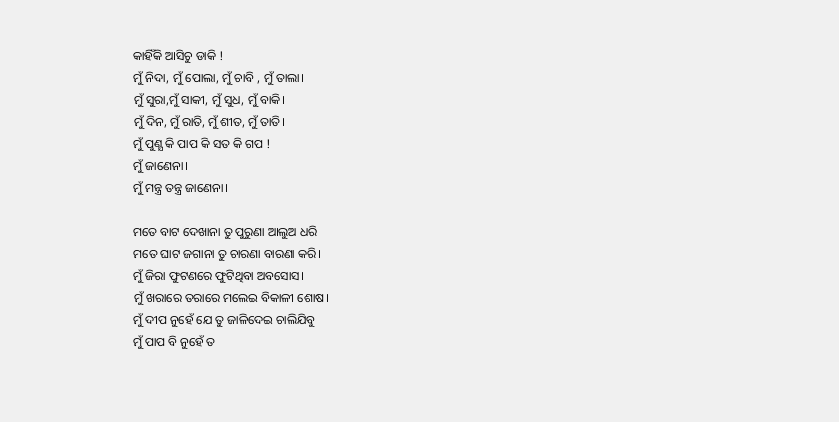କାହିଁକି ଆସିଚୁ ଡାକି !
ମୁଁ ନିଦା, ମୁଁ ପୋଲା, ମୁଁ ଚାବି , ମୁଁ ତାଲା।
ମୁଁ ସୁରା,ମୁଁ ସାକୀ, ମୁଁ ସୁଧ, ମୁଁ ବାକି।
ମୁଁ ଦିନ, ମୁଁ ରାତି, ମୁଁ ଶୀତ, ମୁଁ ତାତି।
ମୁଁ ପୁଣ୍ଯ କି ପାପ କି ସତ କି ଗପ !
ମୁଁ ଜାଣେନା।
ମୁଁ ମନ୍ତ୍ର ତନ୍ତ୍ର ଜାଣେନା।

ମତେ ବାଟ ଦେଖାନା ତୁ ପୁରୁଣା ଆଲୁଅ ଧରି
ମତେ ଘାଟ ଜଗାନା ତୁ ଚାରଣା ବାରଣା କରି।
ମୁଁ ଜିରା ଫୁଟଣରେ ଫୁଟିଥିବା ଅବସୋସ।
ମୁଁ ଖରାରେ ତରାରେ ମଲେଇ ବିକାଳୀ ଶୋଷ।
ମୁଁ ଦୀପ ନୁହେଁ ଯେ ତୁ ଜାଳିଦେଇ ଚାଲିଯିବୁ
ମୁଁ ପାପ ବି ନୁହେଁ ତ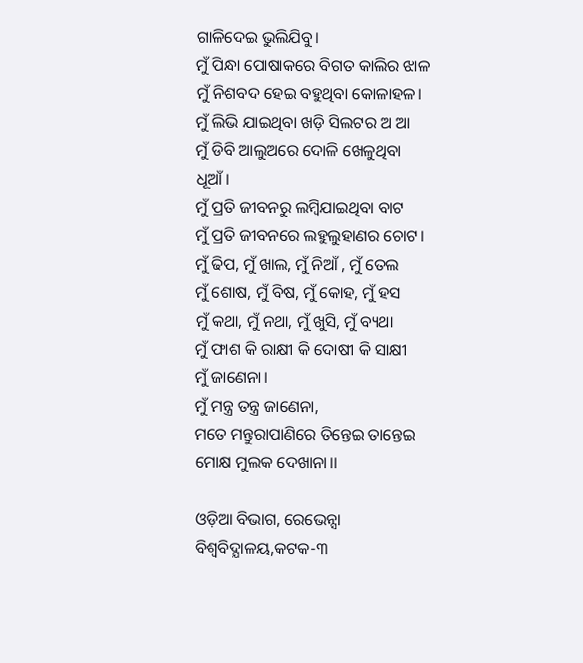ଗାଳିଦେଇ ଭୁଲିଯିବୁ।
ମୁଁ ପିନ୍ଧା ପୋଷାକରେ ବିଗତ କାଲିର ଝାଳ
ମୁଁ ନିଶବଦ ହେଇ ବହୁଥିବା କୋଳାହଳ।
ମୁଁ ଲିଭି ଯାଇଥିବା ଖଡ଼ି ସିଲଟର ଅ ଆ
ମୁଁ ଡିବି ଆଲୁଅରେ ଦୋଳି ଖେଳୁଥିବା ଧୂଆଁ।
ମୁଁ ପ୍ରତି ଜୀବନରୁ ଲମ୍ବିଯାଇଥିବା ବାଟ
ମୁଁ ପ୍ରତି ଜୀବନରେ ଲହୁଲୁହାଣର ଚୋଟ।
ମୁଁ ଢିପ, ମୁଁ ଖାଲ, ମୁଁ ନିଆଁ , ମୁଁ ତେଲ
ମୁଁ ଶୋଷ, ମୁଁ ବିଷ, ମୁଁ କୋହ, ମୁଁ ହସ
ମୁଁ କଥା, ମୁଁ ନଥା, ମୁଁ ଖୁସି, ମୁଁ ବ୍ୟଥା
ମୁଁ ଫାଶ କି ରାକ୍ଷୀ କି ଦୋଷୀ କି ସାକ୍ଷୀ
ମୁଁ ଜାଣେନା।
ମୁଁ ମନ୍ତ୍ର ତନ୍ତ୍ର ଜାଣେନା,
ମତେ ମନ୍ତୁରାପାଣିରେ ତିନ୍ତେଇ ତାନ୍ତେଇ
ମୋକ୍ଷ ମୁଲକ ଦେଖାନା।।

ଓଡ଼ିଆ ବିଭାଗ, ରେଭେନ୍ସା ବିଶ୍ୱବିଦ୍ଯାଳୟ,କଟକ-୩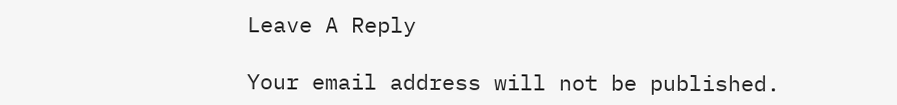Leave A Reply

Your email address will not be published.